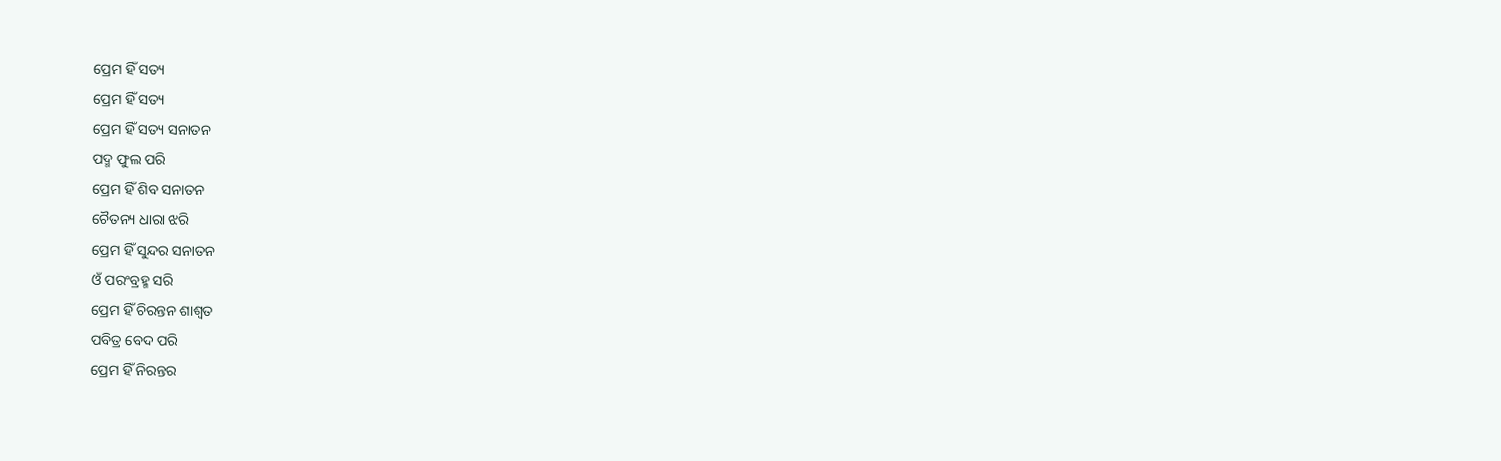ପ୍ରେମ ହିଁ ସତ୍ୟ
ପ୍ରେମ ହିଁ ସତ୍ୟ
ପ୍ରେମ ହିଁ ସତ୍ୟ ସନାତନ
ପଦ୍ମ ଫୁଲ ପରି
ପ୍ରେମ ହିଁ ଶିବ ସନାତନ
ଚୈତନ୍ୟ ଧାରା ଝରି
ପ୍ରେମ ହିଁ ସୁନ୍ଦର ସନାତନ
ଓଁ ପରଂବ୍ରହ୍ମ ସରି
ପ୍ରେମ ହିଁ ଚିରନ୍ତନ ଶାଶ୍ୱତ
ପବିତ୍ର ବେଦ ପରି
ପ୍ରେମ ହିଁ ନିରନ୍ତର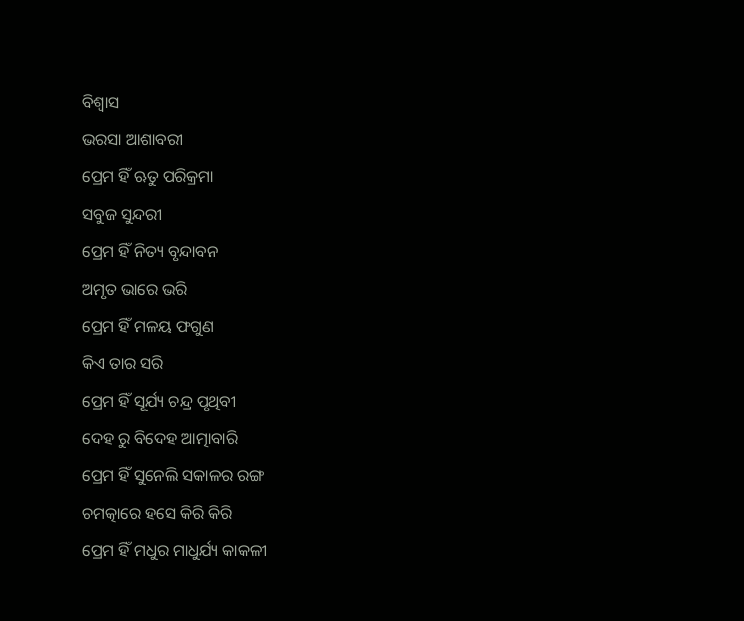ବିଶ୍ୱାସ
ଭରସା ଆଶାବରୀ
ପ୍ରେମ ହିଁ ଋତୁ ପରିକ୍ରମା
ସବୁଜ ସୁନ୍ଦରୀ
ପ୍ରେମ ହିଁ ନିତ୍ୟ ବୃନ୍ଦାବନ
ଅମୃତ ଭାରେ ଭରି
ପ୍ରେମ ହିଁ ମଳୟ ଫଗୁଣ
କିଏ ତାର ସରି
ପ୍ରେମ ହିଁ ସୂର୍ଯ୍ୟ ଚନ୍ଦ୍ର ପୃଥିବୀ
ଦେହ ରୁ ବିଦେହ ଆତ୍ମାବାରି
ପ୍ରେମ ହିଁ ସୁନେଲି ସକାଳର ରଙ୍ଗ
ଚମତ୍କାରେ ହସେ କିରି କିରି
ପ୍ରେମ ହିଁ ମଧୁର ମାଧୁର୍ଯ୍ୟ କାକଳୀ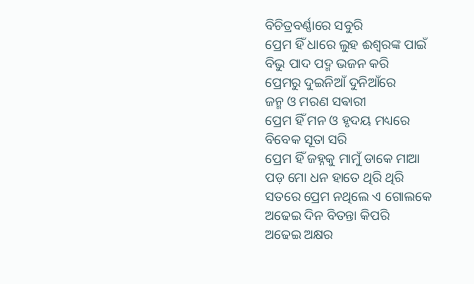ବିଚିତ୍ରବର୍ଣ୍ଣାରେ ସବୁରି
ପ୍ରେମ ହିଁ ଧାରେ ଲୁହ ଈଶ୍ୱରଙ୍କ ପାଇଁ
ବିଭୁ ପାଦ ପଦ୍ମ ଭଜନ କରି
ପ୍ରେମରୁ ଦୁଇନିଆଁ ଦୁନିଆଁରେ
ଜନ୍ମ ଓ ମରଣ ସଵାରୀ
ପ୍ରେମ ହିଁ ମନ ଓ ହୃଦୟ ମଧ୍ୟରେ
ବିବେକ ସୂତା ସରି
ପ୍ରେମ ହିଁ ଜହ୍ନକୁ ମାମୁଁ ଡାକେ ମାଆ
ପଡ଼ ମୋ ଧନ ହାତେ ଥିରି ଥିରି
ସତରେ ପ୍ରେମ ନଥିଲେ ଏ ଗୋଲକେ
ଅଢେଇ ଦିନ ବିତନ୍ତା କିପରି
ଅଢେଇ ଅକ୍ଷର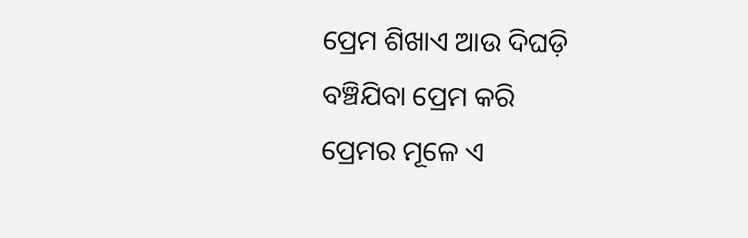ପ୍ରେମ ଶିଖାଏ ଆଉ ଦିଘଡ଼ି
ବଞ୍ଚିଯିବା ପ୍ରେମ କରି
ପ୍ରେମର ମୂଳେ ଏ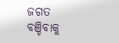ଜଗତ ବଞ୍ଚିବାକୁ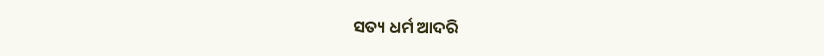ସତ୍ୟ ଧର୍ମ ଆଦରି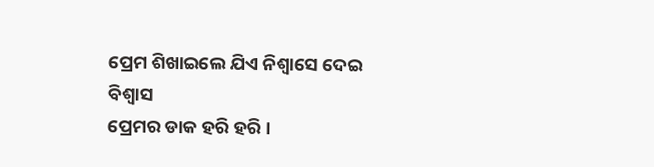ପ୍ରେମ ଶିଖାଇଲେ ଯିଏ ନିଶ୍ୱାସେ ଦେଇ ବିଶ୍ୱାସ
ପ୍ରେମର ଡାକ ହରି ହରି ।